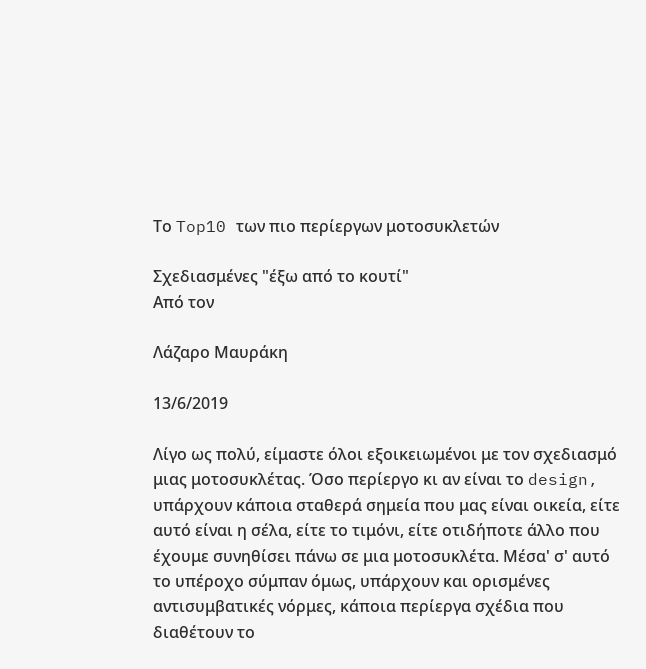Το Top10 των πιο περίεργων μοτοσυκλετών

Σχεδιασμένες "έξω από το κουτί"
Από τον

Λάζαρο Μαυράκη

13/6/2019

Λίγο ως πολύ, είμαστε όλοι εξοικειωμένοι με τον σχεδιασμό μιας μοτοσυκλέτας. Όσο περίεργο κι αν είναι το design, υπάρχουν κάποια σταθερά σημεία που μας είναι οικεία, είτε αυτό είναι η σέλα, είτε το τιμόνι, είτε οτιδήποτε άλλο που έχουμε συνηθίσει πάνω σε μια μοτοσυκλέτα. Μέσα' σ' αυτό το υπέροχο σύμπαν όμως, υπάρχουν και ορισμένες αντισυμβατικές νόρμες, κάποια περίεργα σχέδια που διαθέτουν το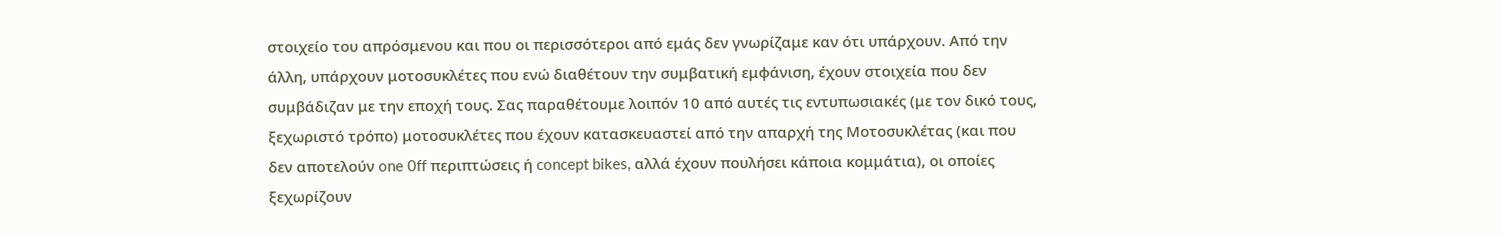στοιχείο του απρόσμενου και που οι περισσότεροι από εμάς δεν γνωρίζαμε καν ότι υπάρχουν. Από την άλλη, υπάρχουν μοτοσυκλέτες που ενώ διαθέτουν την συμβατική εμφάνιση, έχουν στοιχεία που δεν συμβάδιζαν με την εποχή τους. Σας παραθέτουμε λοιπόν 10 από αυτές τις εντυπωσιακές (με τον δικό τους, ξεχωριστό τρόπο) μοτοσυκλέτες που έχουν κατασκευαστεί από την απαρχή της Μοτοσυκλέτας (και που δεν αποτελούν one 0ff περιπτώσεις ή concept bikes, αλλά έχουν πουλήσει κάποια κομμάτια), οι οποίες ξεχωρίζουν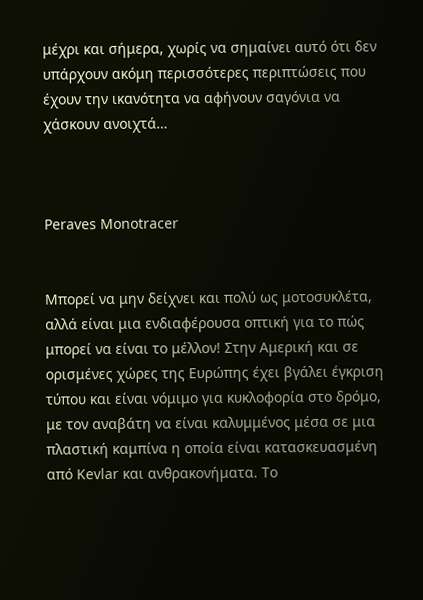μέχρι και σήμερα, χωρίς να σημαίνει αυτό ότι δεν υπάρχουν ακόμη περισσότερες περιπτώσεις που έχουν την ικανότητα να αφήνουν σαγόνια να χάσκουν ανοιχτά…



Peraves Monotracer


Μπορεί να μην δείχνει και πολύ ως μοτοσυκλέτα, αλλά είναι μια ενδιαφέρουσα οπτική για το πώς μπορεί να είναι το μέλλον! Στην Αμερική και σε ορισμένες χώρες της Ευρώπης έχει βγάλει έγκριση τύπου και είναι νόμιμο για κυκλοφορία στο δρόμο, με τον αναβάτη να είναι καλυμμένος μέσα σε μια πλαστική καμπίνα η οποία είναι κατασκευασμένη από Kevlar και ανθρακονήματα. Το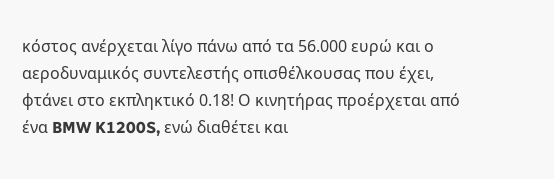κόστος ανέρχεται λίγο πάνω από τα 56.000 ευρώ και ο αεροδυναμικός συντελεστής οπισθέλκουσας που έχει, φτάνει στο εκπληκτικό 0.18! Ο κινητήρας προέρχεται από ένα BMW K1200S, ενώ διαθέτει και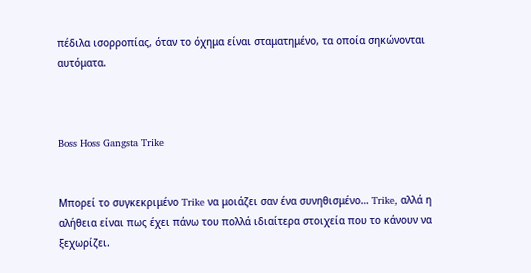πέδιλα ισορροπίας, όταν το όχημα είναι σταματημένο, τα οποία σηκώνονται αυτόματα.



Boss Hoss Gangsta Trike


Μπορεί το συγκεκριμένο Trike να μοιάζει σαν ένα συνηθισμένο… Trike, αλλά η αλήθεια είναι πως έχει πάνω του πολλά ιδιαίτερα στοιχεία που το κάνουν να ξεχωρίζει.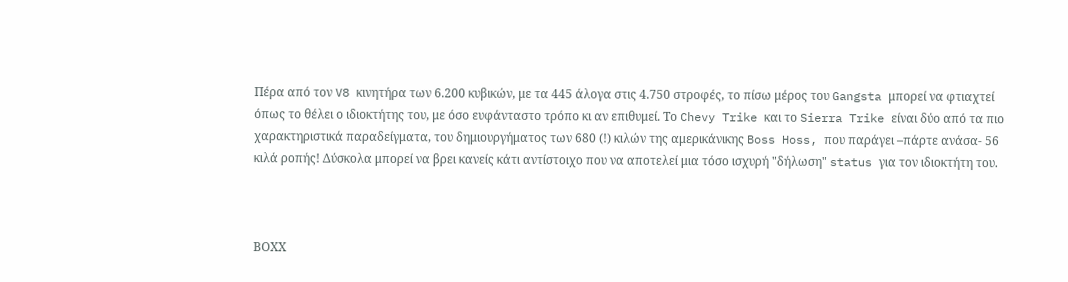Πέρα από τον V8 κινητήρα των 6.200 κυβικών, με τα 445 άλογα στις 4.750 στροφές, το πίσω μέρος του Gangsta μπορεί να φτιαχτεί όπως το θέλει ο ιδιοκτήτης του, με όσο ευφάνταστο τρόπο κι αν επιθυμεί. Το Chevy Trike και το Sierra Trike είναι δύο από τα πιο χαρακτηριστικά παραδείγματα, του δημιουργήματος των 680 (!) κιλών της αμερικάνικης Boss Hoss, που παράγει –πάρτε ανάσα- 56 κιλά ροπής! Δύσκολα μπορεί να βρει κανείς κάτι αντίστοιχο που να αποτελεί μια τόσο ισχυρή "δήλωση" status για τον ιδιοκτήτη του.



ΒΟΧΧ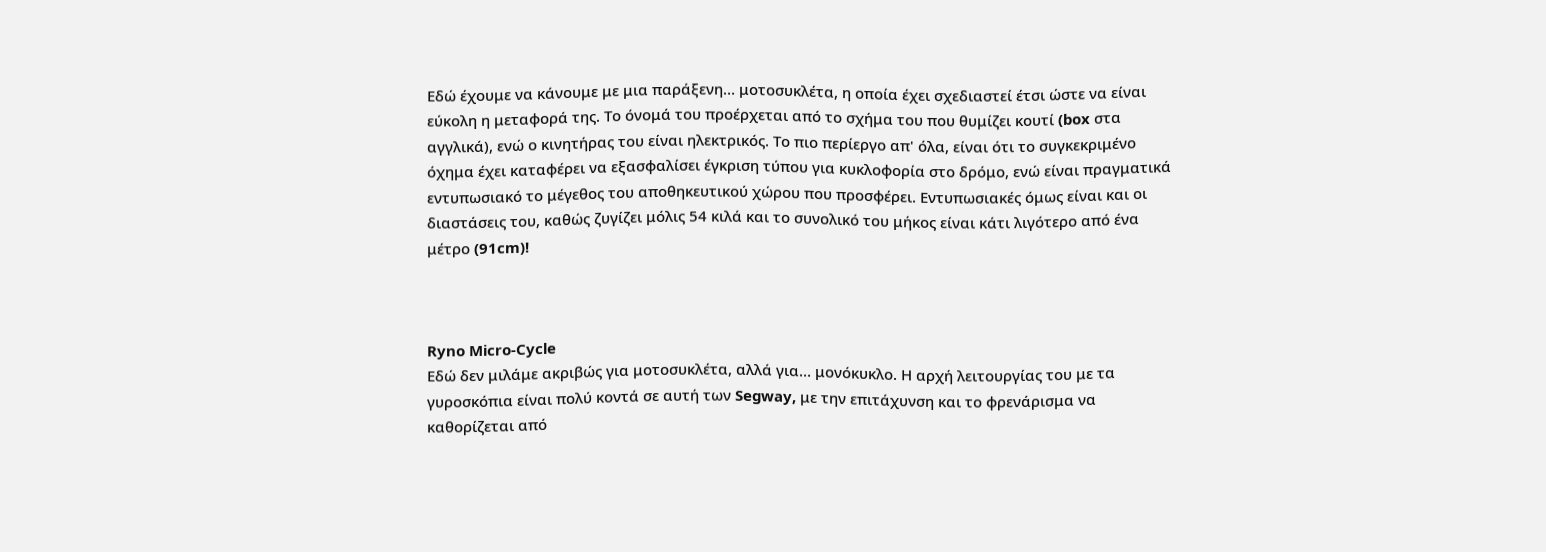Εδώ έχουμε να κάνουμε με μια παράξενη… μοτοσυκλέτα, η οποία έχει σχεδιαστεί έτσι ώστε να είναι εύκολη η μεταφορά της. Το όνομά του προέρχεται από το σχήμα του που θυμίζει κουτί (box στα αγγλικά), ενώ ο κινητήρας του είναι ηλεκτρικός. Το πιο περίεργο απ' όλα, είναι ότι το συγκεκριμένο όχημα έχει καταφέρει να εξασφαλίσει έγκριση τύπου για κυκλοφορία στο δρόμο, ενώ είναι πραγματικά εντυπωσιακό το μέγεθος του αποθηκευτικού χώρου που προσφέρει. Εντυπωσιακές όμως είναι και οι διαστάσεις του, καθώς ζυγίζει μόλις 54 κιλά και το συνολικό του μήκος είναι κάτι λιγότερο από ένα μέτρο (91cm)!



Ryno Micro-Cycle
Εδώ δεν μιλάμε ακριβώς για μοτοσυκλέτα, αλλά για… μονόκυκλο. Η αρχή λειτουργίας του με τα γυροσκόπια είναι πολύ κοντά σε αυτή των Segway, με την επιτάχυνση και το φρενάρισμα να καθορίζεται από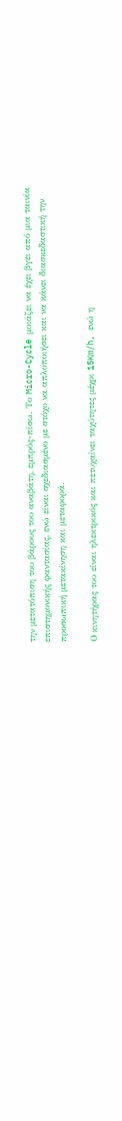την μετατόπιση του βάρους του αναβάτη, εμπρός-πίσω. Το Micro-Cycle μοιάζει να έχει βγει από μια ταινία επιστημονικής φαντασίας, ενώ είναι σχεδιασμένο με στόχο να απλοποιήσει και να κάνει διασκεδαστική την προσωπική μετακίνηση και μεταφορά.

Ο κινητήρας του είναι ηλεκτρικός και πετυχαίνει ταχύτητες μέχρι 15Km/h, ενώ η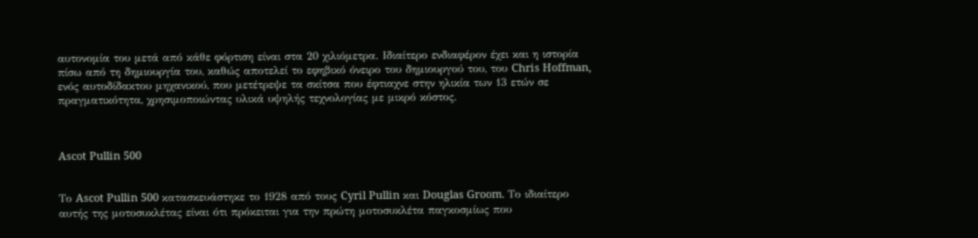αυτονομία του μετά από κάθε φόρτιση είναι στα 20 χιλιόμετρα. Ιδιαίτερο ενδιαφέρον έχει και η ιστορία πίσω από τη δημιουργία του, καθώς αποτελεί το εφηβικό όνειρο του δημιουργού του, του Chris Hoffman, ενός αυτοδίδακτου μηχανικού, που μετέτρεψε τα σκίτσα που έφτιαχνε στην ηλικία των 13 ετών σε πραγματικότητα, χρησιμοποιώντας υλικά υψηλής τεχνολογίας με μικρό κόστος.



Ascot Pullin 500


Το Ascot Pullin 500 κατασκευάστηκε το 1928 από τους Cyril Pullin και Douglas Groom. Το ιδιαίτερο αυτής της μοτοσυκλέτας είναι ότι πρόκειται για την πρώτη μοτοσυκλέτα παγκοσμίως που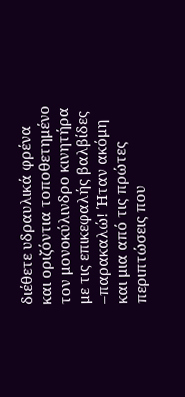διέθετε υδραυλικά φρένα και οριζόντια τοποθετημένο τον μονοκύλινδρο κινητήρα με τις επικεφαλής βαλβίδες –παρακαλώ! Ήταν ακόμη και μια από τις πρώτες περιπτώσεις που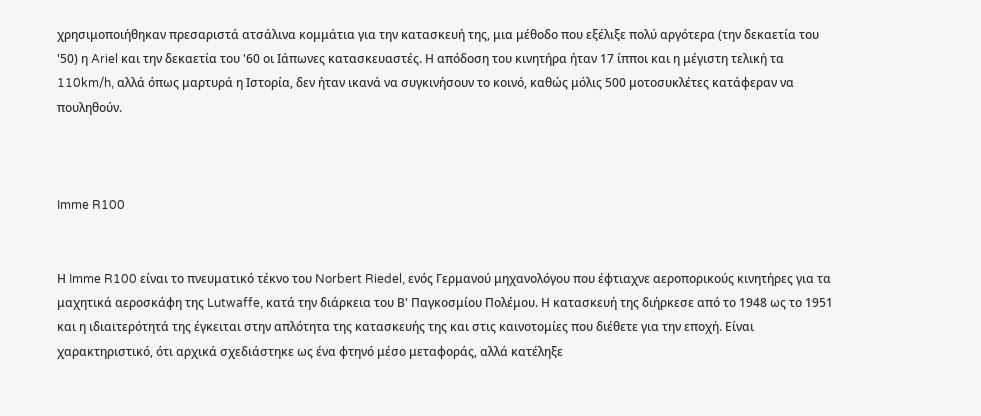χρησιμοποιήθηκαν πρεσαριστά ατσάλινα κομμάτια για την κατασκευή της, μια μέθοδο που εξέλιξε πολύ αργότερα (την δεκαετία του '50) η Ariel και την δεκαετία του '60 οι Ιάπωνες κατασκευαστές. Η απόδοση του κινητήρα ήταν 17 ίπποι και η μέγιστη τελική τα 110km/h, αλλά όπως μαρτυρά η Ιστορία, δεν ήταν ικανά να συγκινήσουν το κοινό, καθώς μόλις 500 μοτοσυκλέτες κατάφεραν να πουληθούν.



Imme R100


Η Imme R100 είναι το πνευματικό τέκνο του Norbert Riedel, ενός Γερμανού μηχανολόγου που έφτιαχνε αεροπορικούς κινητήρες για τα μαχητικά αεροσκάφη της Lutwaffe, κατά την διάρκεια του Β' Παγκοσμίου Πολέμου. Η κατασκευή της διήρκεσε από το 1948 ως το 1951 και η ιδιαιτερότητά της έγκειται στην απλότητα της κατασκευής της και στις καινοτομίες που διέθετε για την εποχή. Είναι χαρακτηριστικό, ότι αρχικά σχεδιάστηκε ως ένα φτηνό μέσο μεταφοράς, αλλά κατέληξε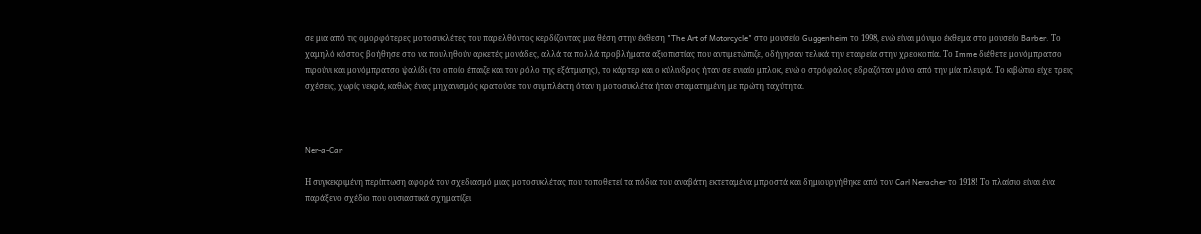σε μια από τις ομορφότερες μοτοσυκλέτες του παρελθόντος κερδίζοντας μια θέση στην έκθεση "The Art of Motorcycle" στο μουσείο Guggenheim το 1998, ενώ είναι μόνιμο έκθεμα στο μουσείο Barber. Το χαμηλό κόστος βοήθησε στο να πουληθούν αρκετές μονάδες, αλλά τα πολλά προβλήματα αξιοπιστίας που αντιμετώπιζε, οδήγησαν τελικά την εταιρεία στην χρεοκοπία. Το Imme διέθετε μονόμπρατσο πιρούνι και μονόμπρατσο ψαλίδι (το οποίο έπαιζε και τον ρόλο της εξάτμισης), το κάρτερ και ο κύλινδρος ήταν σε ενιαίο μπλοκ, ενώ ο στρόφαλος εδραζόταν μόνο από την μία πλευρά. Το κιβώτιο είχε τρεις σχέσεις, χωρίς νεκρά, καθώς ένας μηχανισμός κρατούσε τον συμπλέκτη όταν η μοτοσυκλέτα ήταν σταματημένη με πρώτη ταχύτητα.



Ner-a-Car

Η συγκεκριμένη περίπτωση αφορά τον σχεδιασμό μιας μοτοσυκλέτας που τοποθετεί τα πόδια του αναβάτη εκτεταμένα μπροστά και δημιουργήθηκε από τον Carl Neracher το 1918! Το πλαίσιο είναι ένα παράξενο σχέδιο που ουσιαστικά σχηματίζει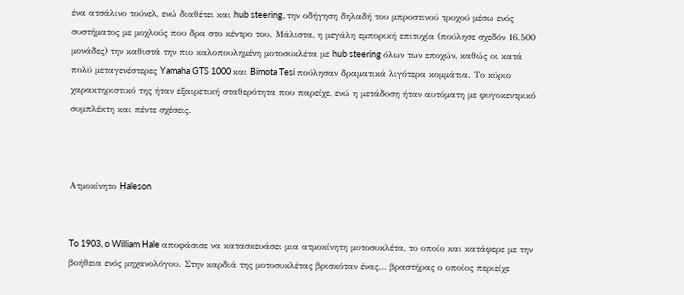ένα ατσάλινο τούνελ, ενώ διαθέτει και hub steering, την οδήγηση δηλαδή του μπροστινού τροχού μέσω ενός συστήματος με μοχλούς που δρα στο κέντρο του. Μάλιστα, η μεγάλη εμπορική επιτυχία (πούλησε σχεδόν 16.500 μονάδες) την καθιστά την πιο καλοπουλημένη μοτοσυκλέτα με hub steering όλων των εποχών, καθώς οι κατά πολύ μεταγενέστερες Yamaha GTS 1000 και Bimota Tesi πούλησαν δραματικά λιγότερα κομμάτια. Το κύριο χαρακτηριστικό της ήταν εξαιρετική σταθερότητα που παρείχε, ενώ η μετάδοση ήταν αυτόματη με φυγοκεντρικό συμπλέκτη και πέντε σχέσεις.



Ατμοκίνητο Haleson


To 1903, o William Hale αποφάσισε να κατασκευάσει μια ατμοκίνητη μοτοσυκλέτα, το οποίο και κατάφερε με την βοήθεια ενός μηχανολόγου. Στην καρδιά της μοτοσυκλέτας βρισκόταν ένας… βραστήρας ο οποίος περιείχε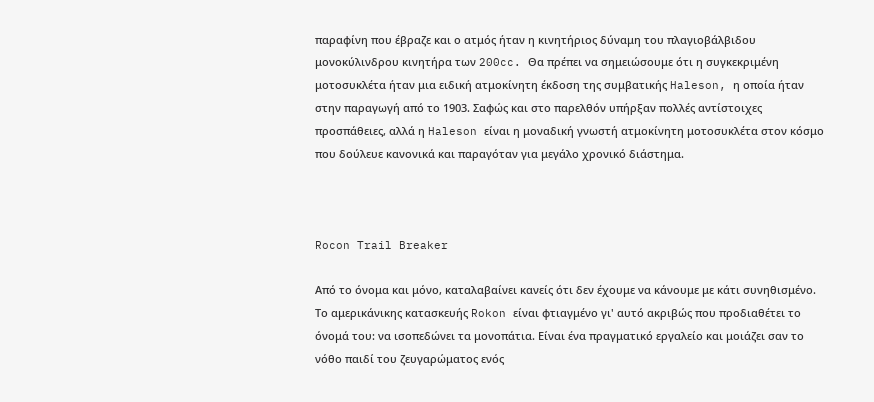παραφίνη που έβραζε και ο ατμός ήταν η κινητήριος δύναμη του πλαγιοβάλβιδου μονοκύλινδρου κινητήρα των 200cc. Θα πρέπει να σημειώσουμε ότι η συγκεκριμένη μοτοσυκλέτα ήταν μια ειδική ατμοκίνητη έκδοση της συμβατικής Haleson, η οποία ήταν στην παραγωγή από το 1903. Σαφώς και στο παρελθόν υπήρξαν πολλές αντίστοιχες προσπάθειες, αλλά η Haleson είναι η μοναδική γνωστή ατμοκίνητη μοτοσυκλέτα στον κόσμο που δούλευε κανονικά και παραγόταν για μεγάλο χρονικό διάστημα.



Rocon Trail Breaker

Από το όνομα και μόνο, καταλαβαίνει κανείς ότι δεν έχουμε να κάνουμε με κάτι συνηθισμένο. Το αμερικάνικης κατασκευής Rokon είναι φτιαγμένο γι' αυτό ακριβώς που προδιαθέτει το όνομά του: να ισοπεδώνει τα μονοπάτια. Είναι ένα πραγματικό εργαλείο και μοιάζει σαν το νόθο παιδί του ζευγαρώματος ενός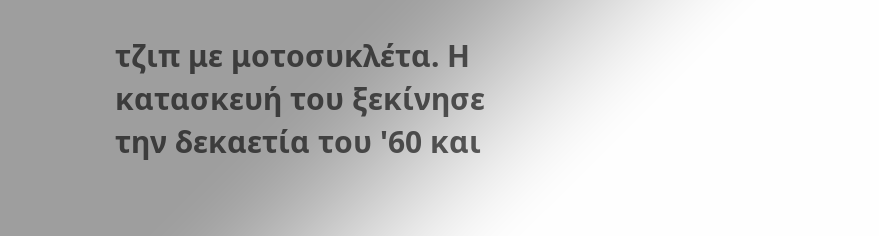τζιπ με μοτοσυκλέτα. Η κατασκευή του ξεκίνησε την δεκαετία του '60 και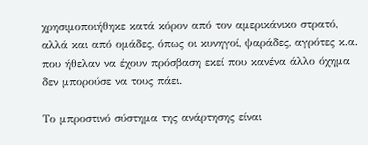χρησιμοποιήθηκε κατά κόρον από τον αμερικάνικο στρατό, αλλά και από ομάδες, όπως οι κυνηγοί, ψαράδες, αγρότες κ.α. που ήθελαν να έχουν πρόσβαση εκεί που κανένα άλλο όχημα δεν μπορούσε να τους πάει.

Το μπροστινό σύστημα της ανάρτησης είναι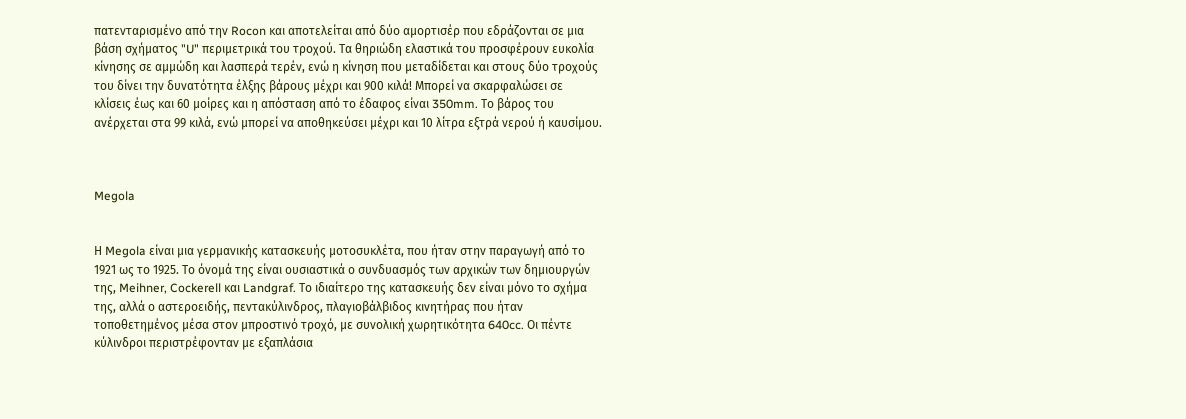πατενταρισμένο από την Rocon και αποτελείται από δύο αμορτισέρ που εδράζονται σε μια βάση σχήματος "U" περιμετρικά του τροχού. Τα θηριώδη ελαστικά του προσφέρουν ευκολία κίνησης σε αμμώδη και λασπερά τερέν, ενώ η κίνηση που μεταδίδεται και στους δύο τροχούς του δίνει την δυνατότητα έλξης βάρους μέχρι και 900 κιλά! Μπορεί να σκαρφαλώσει σε κλίσεις έως και 60 μοίρες και η απόσταση από το έδαφος είναι 350mm. Το βάρος του ανέρχεται στα 99 κιλά, ενώ μπορεί να αποθηκεύσει μέχρι και 10 λίτρα εξτρά νερού ή καυσίμου.



Megola


Η Megola είναι μια γερμανικής κατασκευής μοτοσυκλέτα, που ήταν στην παραγωγή από το 1921 ως το 1925. Το όνομά της είναι ουσιαστικά ο συνδυασμός των αρχικών των δημιουργών της, Meihner, Cockerell και Landgraf. Το ιδιαίτερο της κατασκευής δεν είναι μόνο το σχήμα της, αλλά ο αστεροειδής, πεντακύλινδρος, πλαγιοβάλβιδος κινητήρας που ήταν τοποθετημένος μέσα στον μπροστινό τροχό, με συνολική χωρητικότητα 640cc. Οι πέντε κύλινδροι περιστρέφονταν με εξαπλάσια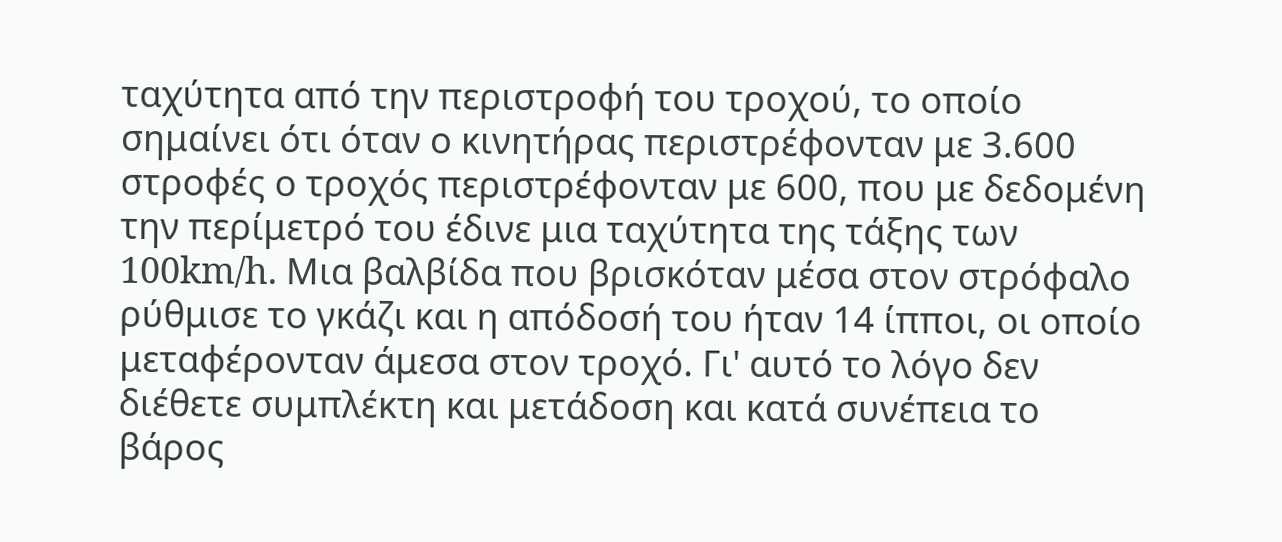ταχύτητα από την περιστροφή του τροχού, το οποίο σημαίνει ότι όταν ο κινητήρας περιστρέφονταν με 3.600 στροφές ο τροχός περιστρέφονταν με 600, που με δεδομένη την περίμετρό του έδινε μια ταχύτητα της τάξης των 100km/h. Μια βαλβίδα που βρισκόταν μέσα στον στρόφαλο ρύθμισε το γκάζι και η απόδοσή του ήταν 14 ίπποι, οι οποίο μεταφέρονταν άμεσα στον τροχό. Γι' αυτό το λόγο δεν διέθετε συμπλέκτη και μετάδοση και κατά συνέπεια το βάρος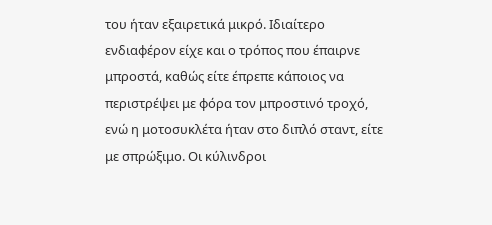του ήταν εξαιρετικά μικρό. Ιδιαίτερο ενδιαφέρον είχε και ο τρόπος που έπαιρνε μπροστά, καθώς είτε έπρεπε κάποιος να περιστρέψει με φόρα τον μπροστινό τροχό, ενώ η μοτοσυκλέτα ήταν στο διπλό σταντ, είτε με σπρώξιμο. Οι κύλινδροι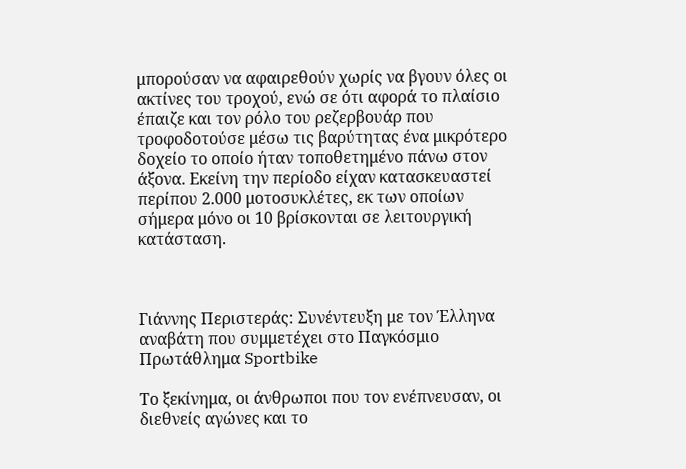μπορούσαν να αφαιρεθούν χωρίς να βγουν όλες οι ακτίνες του τροχού, ενώ σε ότι αφορά το πλαίσιο έπαιζε και τον ρόλο του ρεζερβουάρ που τροφοδοτούσε μέσω τις βαρύτητας ένα μικρότερο δοχείο το οποίο ήταν τοποθετημένο πάνω στον άξονα. Εκείνη την περίοδο είχαν κατασκευαστεί περίπου 2.000 μοτοσυκλέτες, εκ των οποίων σήμερα μόνο οι 10 βρίσκονται σε λειτουργική κατάσταση.



Γιάννης Περιστεράς: Συνέντευξη με τον Έλληνα αναβάτη που συμμετέχει στο Παγκόσμιο Πρωτάθλημα Sportbike

Το ξεκίνημα, οι άνθρωποι που τον ενέπνευσαν, οι διεθνείς αγώνες και το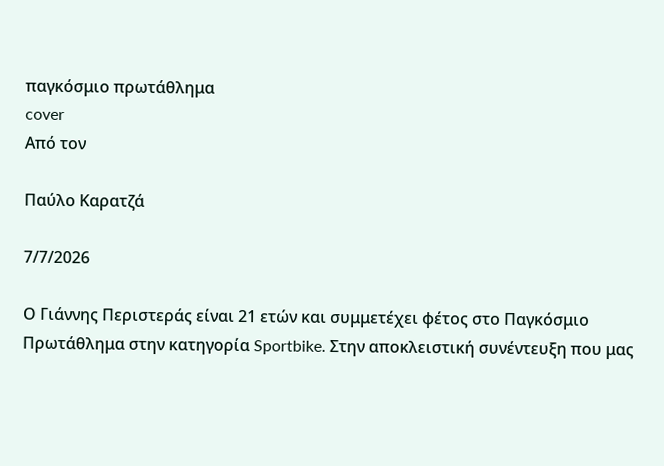παγκόσμιο πρωτάθλημα
cover
Από τον

Παύλο Καρατζά

7/7/2026

Ο Γιάννης Περιστεράς είναι 21 ετών και συμμετέχει φέτος στο Παγκόσμιο Πρωτάθλημα στην κατηγορία Sportbike. Στην αποκλειστική συνέντευξη που μας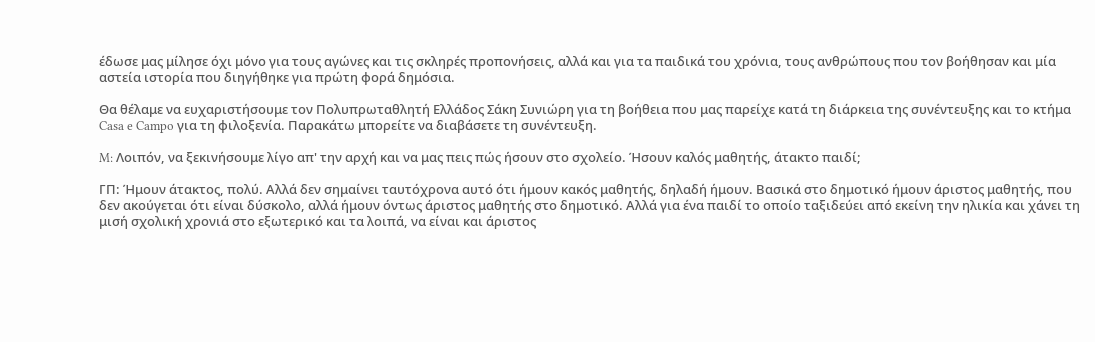έδωσε μας μίλησε όχι μόνο για τους αγώνες και τις σκληρές προπονήσεις, αλλά και για τα παιδικά του χρόνια, τους ανθρώπους που τον βοήθησαν και μία αστεία ιστορία που διηγήθηκε για πρώτη φορά δημόσια.

Θα θέλαμε να ευχαριστήσουμε τον Πολυπρωταθλητή Ελλάδος Σάκη Συνιώρη για τη βοήθεια που μας παρείχε κατά τη διάρκεια της συνέντευξης και το κτήμα Casa e Campo για τη φιλοξενία. Παρακάτω μπορείτε να διαβάσετε τη συνέντευξη.

M: Λοιπόν, να ξεκινήσουμε λίγο απ' την αρχή και να μας πεις πώς ήσουν στο σχολείο. Ήσουν καλός μαθητής, άτακτο παιδί;

ΓΠ: Ήμουν άτακτος, πολύ. Αλλά δεν σημαίνει ταυτόχρονα αυτό ότι ήμουν κακός μαθητής, δηλαδή ήμουν. Βασικά στο δημοτικό ήμουν άριστος μαθητής, που δεν ακούγεται ότι είναι δύσκολο, αλλά ήμουν όντως άριστος μαθητής στο δημοτικό. Αλλά για ένα παιδί το οποίο ταξιδεύει από εκείνη την ηλικία και χάνει τη μισή σχολική χρονιά στο εξωτερικό και τα λοιπά, να είναι και άριστος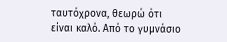ταυτόχρονα, θεωρώ ότι είναι καλό. Από το γυμνάσιο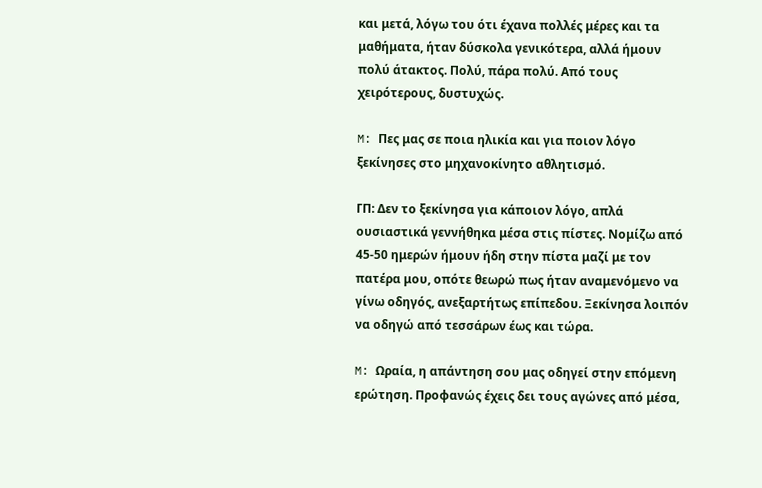και μετά, λόγω του ότι έχανα πολλές μέρες και τα μαθήματα, ήταν δύσκολα γενικότερα, αλλά ήμουν πολύ άτακτος. Πολύ, πάρα πολύ. Από τους χειρότερους, δυστυχώς.

M: Πες μας σε ποια ηλικία και για ποιον λόγο ξεκίνησες στο μηχανοκίνητο αθλητισμό.

ΓΠ: Δεν το ξεκίνησα για κάποιον λόγο, απλά ουσιαστικά γεννήθηκα μέσα στις πίστες. Νομίζω από 45-50 ημερών ήμουν ήδη στην πίστα μαζί με τον πατέρα μου, οπότε θεωρώ πως ήταν αναμενόμενο να γίνω οδηγός, ανεξαρτήτως επίπεδου. Ξεκίνησα λοιπόν να οδηγώ από τεσσάρων έως και τώρα.

M: Ωραία, η απάντηση σου μας οδηγεί στην επόμενη ερώτηση. Προφανώς έχεις δει τους αγώνες από μέσα,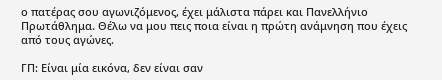ο πατέρας σου αγωνιζόμενος, έχει μάλιστα πάρει και Πανελλήνιο Πρωτάθλημα. Θέλω να μου πεις ποια είναι η πρώτη ανάμνηση που έχεις από τους αγώνες.

ΓΠ: Είναι μία εικόνα, δεν είναι σαν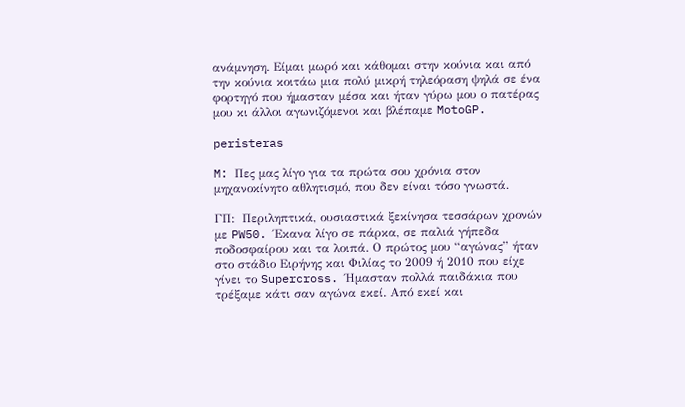ανάμνηση. Είμαι μωρό και κάθομαι στην κούνια και από την κούνια κοιτάω μια πολύ μικρή τηλεόραση ψηλά σε ένα φορτηγό που ήμασταν μέσα και ήταν γύρω μου ο πατέρας μου κι άλλοι αγωνιζόμενοι και βλέπαμε MotoGP.

peristeras

M: Πες μας λίγο για τα πρώτα σου χρόνια στον μηχανοκίνητο αθλητισμό, που δεν είναι τόσο γνωστά.

ΓΠ:  Περιληπτικά, ουσιαστικά ξεκίνησα τεσσάρων χρονών με PW50. Έκανα λίγο σε πάρκα, σε παλιά γήπεδα ποδοσφαίρου και τα λοιπά. Ο πρώτος μου “αγώνας” ήταν στο στάδιο Ειρήνης και Φιλίας το 2009 ή 2010 που είχε γίνει το Supercross. Ήμασταν πολλά παιδάκια που τρέξαμε κάτι σαν αγώνα εκεί. Από εκεί και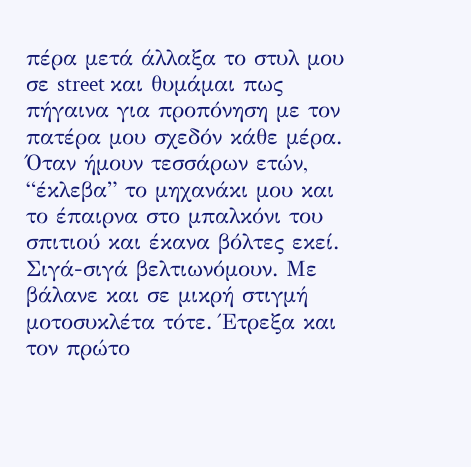πέρα μετά άλλαξα το στυλ μου σε street και θυμάμαι πως πήγαινα για προπόνηση με τον πατέρα μου σχεδόν κάθε μέρα. Όταν ήμουν τεσσάρων ετών, “έκλεβα” το μηχανάκι μου και το έπαιρνα στο μπαλκόνι του σπιτιού και έκανα βόλτες εκεί. Σιγά-σιγά βελτιωνόμουν. Με βάλανε και σε μικρή στιγμή μοτοσυκλέτα τότε. Έτρεξα και τον πρώτο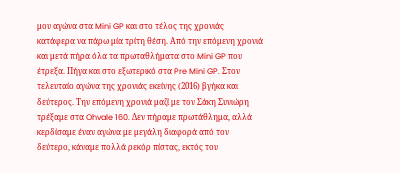μου αγώνα στα Mini GP και στο τέλος της χρονιάς κατάφερα να πάρω μία τρίτη θέση. Από την επόμενη χρονιά και μετά πήρα όλα τα πρωταθλήματα στο Mini GP που έτρεξα. Πήγα και στο εξωτερικό στα Pre Mini GP. Στον τελευταίο αγώνα της χρονιάς εκείνης (2016) βγήκα και δεύτερος. Την επόμενη χρονιά μαζί με τον Σάκη Συνιώρη τρέξαμε στα Ohvale 160. Δεν πήραμε πρωτάθλημα, αλλά κερδίσαμε έναν αγώνα με μεγάλη διαφορά από τον δεύτερο, κάναμε πολλά ρεκόρ πίστας, εκτός του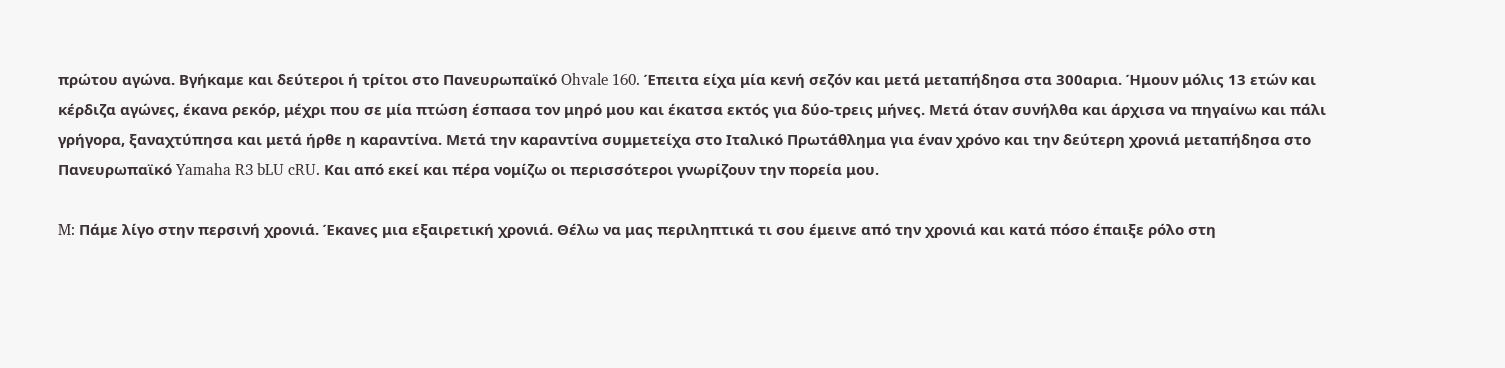πρώτου αγώνα. Βγήκαμε και δεύτεροι ή τρίτοι στο Πανευρωπαϊκό Ohvale 160. Έπειτα είχα μία κενή σεζόν και μετά μεταπήδησα στα 300αρια. Ήμουν μόλις 13 ετών και κέρδιζα αγώνες, έκανα ρεκόρ, μέχρι που σε μία πτώση έσπασα τον μηρό μου και έκατσα εκτός για δύο-τρεις μήνες. Μετά όταν συνήλθα και άρχισα να πηγαίνω και πάλι γρήγορα, ξαναχτύπησα και μετά ήρθε η καραντίνα. Μετά την καραντίνα συμμετείχα στο Ιταλικό Πρωτάθλημα για έναν χρόνο και την δεύτερη χρονιά μεταπήδησα στο Πανευρωπαϊκό Yamaha R3 bLU cRU. Και από εκεί και πέρα νομίζω οι περισσότεροι γνωρίζουν την πορεία μου.

M: Πάμε λίγο στην περσινή χρονιά. Έκανες μια εξαιρετική χρονιά. Θέλω να μας περιληπτικά τι σου έμεινε από την χρονιά και κατά πόσο έπαιξε ρόλο στη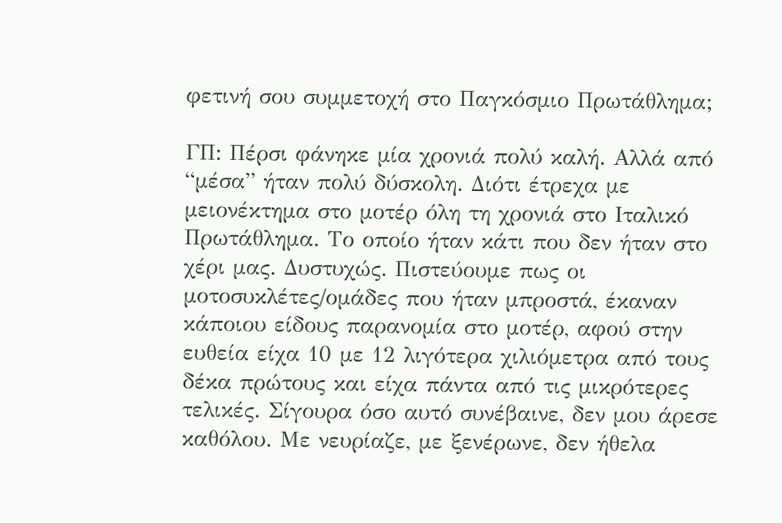φετινή σου συμμετοχή στο Παγκόσμιο Πρωτάθλημα;

ΓΠ: Πέρσι φάνηκε μία χρονιά πολύ καλή. Αλλά από “μέσα” ήταν πολύ δύσκολη. Διότι έτρεχα με μειονέκτημα στο μοτέρ όλη τη χρονιά στο Ιταλικό Πρωτάθλημα. Το οποίο ήταν κάτι που δεν ήταν στο χέρι μας. Δυστυχώς. Πιστεύουμε πως οι μοτοσυκλέτες/ομάδες που ήταν μπροστά, έκαναν κάποιου είδους παρανομία στο μοτέρ, αφού στην ευθεία είχα 10 με 12 λιγότερα χιλιόμετρα από τους δέκα πρώτους και είχα πάντα από τις μικρότερες τελικές. Σίγουρα όσο αυτό συνέβαινε, δεν μου άρεσε καθόλου. Με νευρίαζε, με ξενέρωνε, δεν ήθελα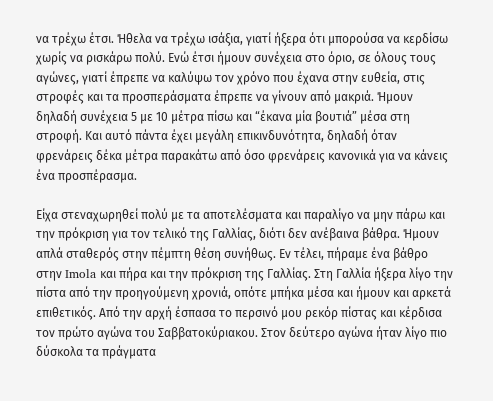να τρέχω έτσι. Ήθελα να τρέχω ισάξια, γιατί ήξερα ότι μπορούσα να κερδίσω χωρίς να ρισκάρω πολύ. Ενώ έτσι ήμουν συνέχεια στο όριο, σε όλους τους αγώνες, γιατί έπρεπε να καλύψω τον χρόνο που έχανα στην ευθεία, στις στροφές και τα προσπεράσματα έπρεπε να γίνουν από μακριά. Ήμουν δηλαδή συνέχεια 5 με 10 μέτρα πίσω και “έκανα μία βουτιά” μέσα στη στροφή. Και αυτό πάντα έχει μεγάλη επικινδυνότητα, δηλαδή όταν φρενάρεις δέκα μέτρα παρακάτω από όσο φρενάρεις κανονικά για να κάνεις ένα προσπέρασμα.

Είχα στεναχωρηθεί πολύ με τα αποτελέσματα και παραλίγο να μην πάρω και την πρόκριση για τον τελικό της Γαλλίας, διότι δεν ανέβαινα βάθρα. Ήμουν απλά σταθερός στην πέμπτη θέση συνήθως. Εν τέλει, πήραμε ένα βάθρο στην Imola και πήρα και την πρόκριση της Γαλλίας. Στη Γαλλία ήξερα λίγο την πίστα από την προηγούμενη χρονιά, οπότε μπήκα μέσα και ήμουν και αρκετά επιθετικός. Από την αρχή έσπασα το περσινό μου ρεκόρ πίστας και κέρδισα τον πρώτο αγώνα του Σαββατοκύριακου. Στον δεύτερο αγώνα ήταν λίγο πιο δύσκολα τα πράγματα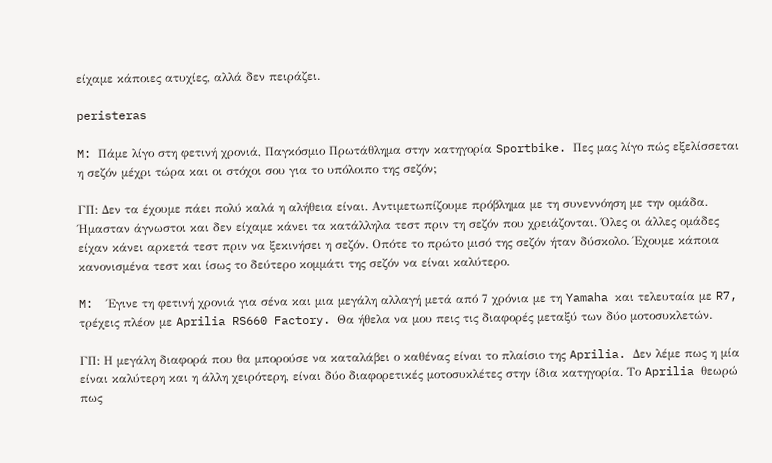είχαμε κάποιες ατυχίες, αλλά δεν πειράζει.

peristeras

M: Πάμε λίγο στη φετινή χρονιά, Παγκόσμιο Πρωτάθλημα στην κατηγορία Sportbike. Πες μας λίγο πώς εξελίσσεται η σεζόν μέχρι τώρα και οι στόχοι σου για το υπόλοιπο της σεζόν;

ΓΠ: Δεν τα έχουμε πάει πολύ καλά η αλήθεια είναι. Αντιμετωπίζουμε πρόβλημα με τη συνεννόηση με την ομάδα. Ήμασταν άγνωστοι και δεν είχαμε κάνει τα κατάλληλα τεστ πριν τη σεζόν που χρειάζονται. Όλες οι άλλες ομάδες είχαν κάνει αρκετά τεστ πριν να ξεκινήσει η σεζόν. Οπότε το πρώτο μισό της σεζόν ήταν δύσκολο. Έχουμε κάποια κανονισμένα τεστ και ίσως το δεύτερο κομμάτι της σεζόν να είναι καλύτερο.

M:  Έγινε τη φετινή χρονιά για σένα και μια μεγάλη αλλαγή μετά από 7 χρόνια με τη Yamaha και τελευταία με R7, τρέχεις πλέον με Aprilia RS660 Factory. Θα ήθελα να μου πεις τις διαφορές μεταξύ των δύο μοτοσυκλετών.

ΓΠ: Η μεγάλη διαφορά που θα μπορούσε να καταλάβει ο καθένας είναι το πλαίσιο της Aprilia. Δεν λέμε πως η μία είναι καλύτερη και η άλλη χειρότερη, είναι δύο διαφορετικές μοτοσυκλέτες στην ίδια κατηγορία. Το Aprilia θεωρώ πως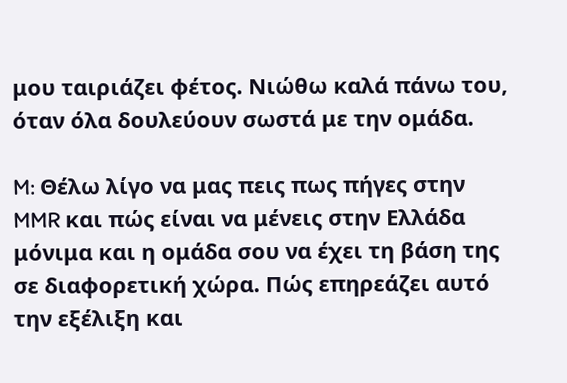μου ταιριάζει φέτος. Νιώθω καλά πάνω του, όταν όλα δουλεύουν σωστά με την ομάδα.

M: Θέλω λίγο να μας πεις πως πήγες στην MMR και πώς είναι να μένεις στην Ελλάδα μόνιμα και η ομάδα σου να έχει τη βάση της σε διαφορετική χώρα. Πώς επηρεάζει αυτό την εξέλιξη και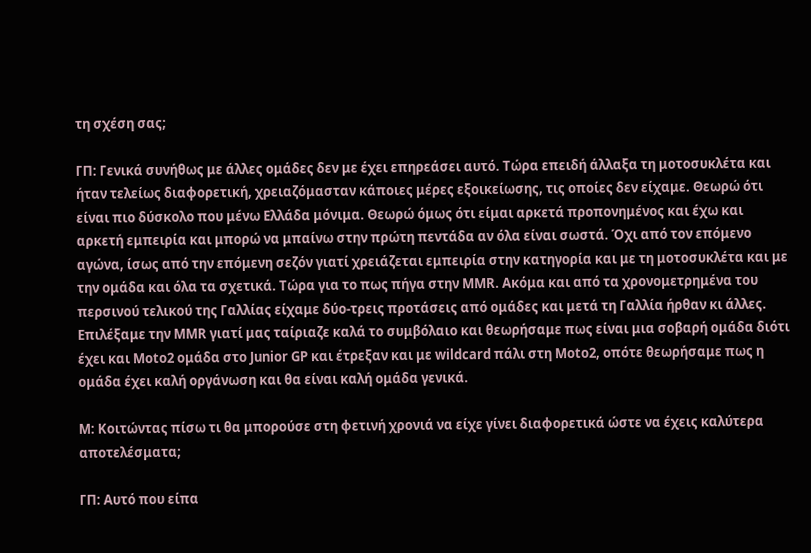τη σχέση σας;

ΓΠ: Γενικά συνήθως με άλλες ομάδες δεν με έχει επηρεάσει αυτό. Τώρα επειδή άλλαξα τη μοτοσυκλέτα και ήταν τελείως διαφορετική, χρειαζόμασταν κάποιες μέρες εξοικείωσης, τις οποίες δεν είχαμε. Θεωρώ ότι είναι πιο δύσκολο που μένω Ελλάδα μόνιμα. Θεωρώ όμως ότι είμαι αρκετά προπονημένος και έχω και αρκετή εμπειρία και μπορώ να μπαίνω στην πρώτη πεντάδα αν όλα είναι σωστά. Όχι από τον επόμενο αγώνα, ίσως από την επόμενη σεζόν γιατί χρειάζεται εμπειρία στην κατηγορία και με τη μοτοσυκλέτα και με την ομάδα και όλα τα σχετικά. Τώρα για το πως πήγα στην MMR. Ακόμα και από τα χρονομετρημένα του περσινού τελικού της Γαλλίας είχαμε δύο-τρεις προτάσεις από ομάδες και μετά τη Γαλλία ήρθαν κι άλλες. Επιλέξαμε την MMR γιατί μας ταίριαζε καλά το συμβόλαιο και θεωρήσαμε πως είναι μια σοβαρή ομάδα διότι έχει και Moto2 ομάδα στο Junior GP και έτρεξαν και με wildcard πάλι στη Moto2, οπότε θεωρήσαμε πως η ομάδα έχει καλή οργάνωση και θα είναι καλή ομάδα γενικά.

M: Κοιτώντας πίσω τι θα μπορούσε στη φετινή χρονιά να είχε γίνει διαφορετικά ώστε να έχεις καλύτερα αποτελέσματα;

ΓΠ: Αυτό που είπα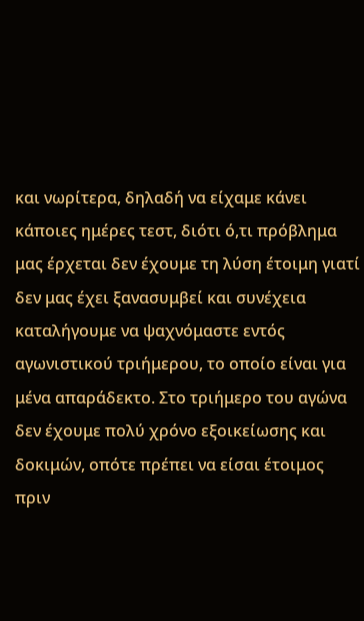και νωρίτερα, δηλαδή να είχαμε κάνει κάποιες ημέρες τεστ, διότι ό,τι πρόβλημα μας έρχεται δεν έχουμε τη λύση έτοιμη γιατί δεν μας έχει ξανασυμβεί και συνέχεια καταλήγουμε να ψαχνόμαστε εντός αγωνιστικού τριήμερου, το οποίο είναι για μένα απαράδεκτο. Στο τριήμερο του αγώνα δεν έχουμε πολύ χρόνο εξοικείωσης και δοκιμών, οπότε πρέπει να είσαι έτοιμος πριν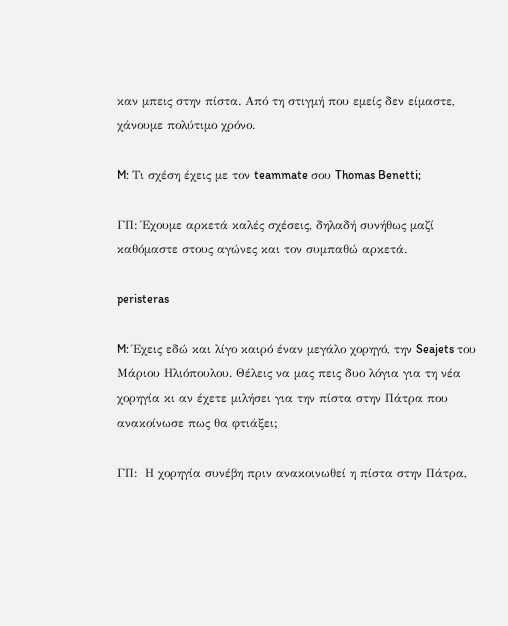καν μπεις στην πίστα. Από τη στιγμή που εμείς δεν είμαστε, χάνουμε πολύτιμο χρόνο.

M: Τι σχέση έχεις με τον teammate σου Thomas Benetti;

ΓΠ: Έχουμε αρκετά καλές σχέσεις, δηλαδή συνήθως μαζί καθόμαστε στους αγώνες και τον συμπαθώ αρκετά.

peristeras

M: Έχεις εδώ και λίγο καιρό έναν μεγάλο χορηγό, την Seajets του Μάριου Ηλιόπουλου. Θέλεις να μας πεις δυο λόγια για τη νέα χορηγία κι αν έχετε μιλήσει για την πίστα στην Πάτρα που ανακοίνωσε πως θα φτιάξει;

ΓΠ:  Η χορηγία συνέβη πριν ανακοινωθεί η πίστα στην Πάτρα,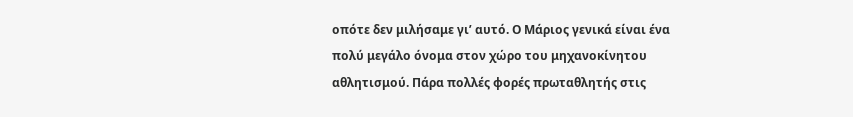οπότε δεν μιλήσαμε γι’ αυτό. Ο Μάριος γενικά είναι ένα πολύ μεγάλο όνομα στον χώρο του μηχανοκίνητου αθλητισμού. Πάρα πολλές φορές πρωταθλητής στις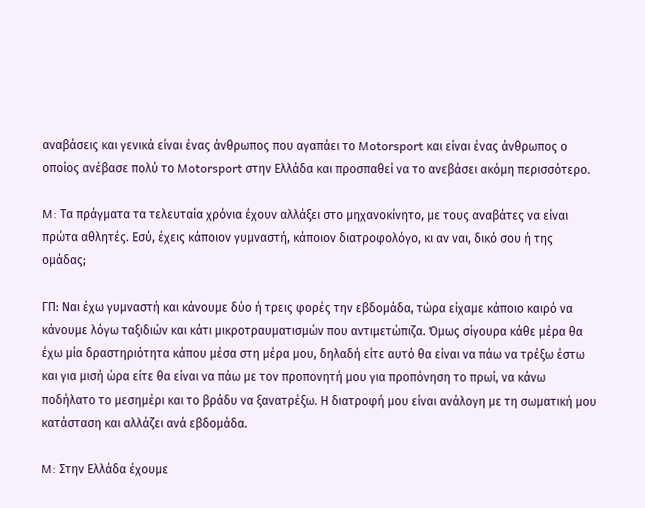αναβάσεις και γενικά είναι ένας άνθρωπος που αγαπάει το Motorsport και είναι ένας άνθρωπος ο οποίος ανέβασε πολύ το Motorsport στην Ελλάδα και προσπαθεί να το ανεβάσει ακόμη περισσότερο.

M: Τα πράγματα τα τελευταία χρόνια έχουν αλλάξει στο μηχανοκίνητο, με τους αναβάτες να είναι πρώτα αθλητές. Εσύ, έχεις κάποιον γυμναστή, κάποιον διατροφολόγο, κι αν ναι, δικό σου ή της ομάδας;

ΓΠ: Ναι έχω γυμναστή και κάνουμε δύο ή τρεις φορές την εβδομάδα, τώρα είχαμε κάποιο καιρό να κάνουμε λόγω ταξιδιών και κάτι μικροτραυματισμών που αντιμετώπιζα. Όμως σίγουρα κάθε μέρα θα έχω μία δραστηριότητα κάπου μέσα στη μέρα μου, δηλαδή είτε αυτό θα είναι να πάω να τρέξω έστω και για μισή ώρα είτε θα είναι να πάω με τον προπονητή μου για προπόνηση το πρωί, να κάνω ποδήλατο το μεσημέρι και το βράδυ να ξανατρέξω. Η διατροφή μου είναι ανάλογη με τη σωματική μου κατάσταση και αλλάζει ανά εβδομάδα.

M: Στην Ελλάδα έχουμε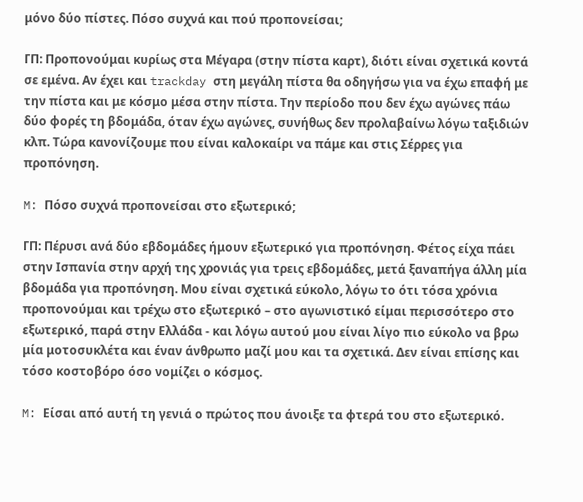μόνο δύο πίστες. Πόσο συχνά και πού προπονείσαι;

ΓΠ: Προπονούμαι κυρίως στα Μέγαρα (στην πίστα καρτ), διότι είναι σχετικά κοντά σε εμένα. Αν έχει και trackday στη μεγάλη πίστα θα οδηγήσω για να έχω επαφή με την πίστα και με κόσμο μέσα στην πίστα. Την περίοδο που δεν έχω αγώνες πάω δύο φορές τη βδομάδα, όταν έχω αγώνες, συνήθως δεν προλαβαίνω λόγω ταξιδιών κλπ. Τώρα κανονίζουμε που είναι καλοκαίρι να πάμε και στις Σέρρες για προπόνηση.

M: Πόσο συχνά προπονείσαι στο εξωτερικό;

ΓΠ: Πέρυσι ανά δύο εβδομάδες ήμουν εξωτερικό για προπόνηση. Φέτος είχα πάει στην Ισπανία στην αρχή της χρονιάς για τρεις εβδομάδες, μετά ξαναπήγα άλλη μία βδομάδα για προπόνηση. Μου είναι σχετικά εύκολο, λόγω το ότι τόσα χρόνια προπονούμαι και τρέχω στο εξωτερικό – στο αγωνιστικό είμαι περισσότερο στο εξωτερικό, παρά στην Ελλάδα - και λόγω αυτού μου είναι λίγο πιο εύκολο να βρω μία μοτοσυκλέτα και έναν άνθρωπο μαζί μου και τα σχετικά. Δεν είναι επίσης και τόσο κοστοβόρο όσο νομίζει ο κόσμος.

M: Είσαι από αυτή τη γενιά ο πρώτος που άνοιξε τα φτερά του στο εξωτερικό.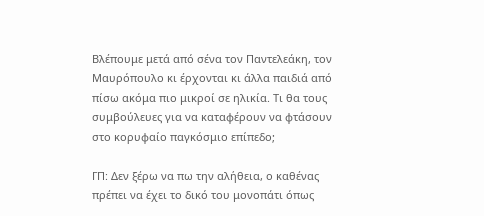Βλέπουμε μετά από σένα τον Παντελεάκη, τον Μαυρόπουλο κι έρχονται κι άλλα παιδιά από πίσω ακόμα πιο μικροί σε ηλικία. Τι θα τους συμβούλευες για να καταφέρουν να φτάσουν στο κορυφαίο παγκόσμιο επίπεδο;

ΓΠ: Δεν ξέρω να πω την αλήθεια, ο καθένας πρέπει να έχει το δικό του μονοπάτι όπως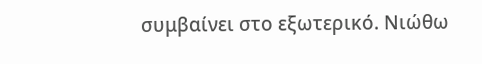συμβαίνει στο εξωτερικό. Νιώθω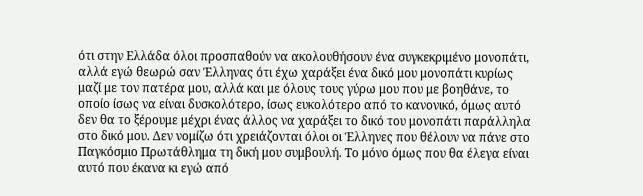ότι στην Ελλάδα όλοι προσπαθούν να ακολουθήσουν ένα συγκεκριμένο μονοπάτι, αλλά εγώ θεωρώ σαν Έλληνας ότι έχω χαράξει ένα δικό μου μονοπάτι κυρίως μαζί με τον πατέρα μου, αλλά και με όλους τους γύρω μου που με βοηθάνε, το οποίο ίσως να είναι δυσκολότερο, ίσως ευκολότερο από το κανονικό, όμως αυτό δεν θα το ξέρουμε μέχρι ένας άλλος να χαράξει το δικό του μονοπάτι παράλληλα στο δικό μου. Δεν νομίζω ότι χρειάζονται όλοι οι Έλληνες που θέλουν να πάνε στο Παγκόσμιο Πρωτάθλημα τη δική μου συμβουλή. Το μόνο όμως που θα έλεγα είναι αυτό που έκανα κι εγώ από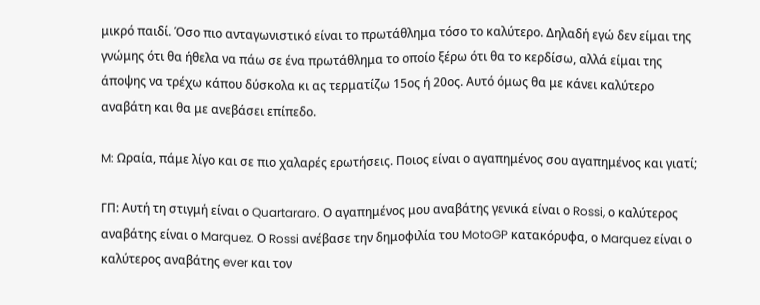μικρό παιδί. Όσο πιο ανταγωνιστικό είναι το πρωτάθλημα τόσο το καλύτερο. Δηλαδή εγώ δεν είμαι της γνώμης ότι θα ήθελα να πάω σε ένα πρωτάθλημα το οποίο ξέρω ότι θα το κερδίσω, αλλά είμαι της άποψης να τρέχω κάπου δύσκολα κι ας τερματίζω 15ος ή 20ος. Αυτό όμως θα με κάνει καλύτερο αναβάτη και θα με ανεβάσει επίπεδο.

M: Ωραία, πάμε λίγο και σε πιο χαλαρές ερωτήσεις. Ποιος είναι ο αγαπημένος σου αγαπημένος και γιατί;

ΓΠ: Αυτή τη στιγμή είναι ο Quartararo. Ο αγαπημένος μου αναβάτης γενικά είναι ο Rossi, ο καλύτερος αναβάτης είναι ο Marquez. Ο Rossi ανέβασε την δημοφιλία του MotoGP κατακόρυφα, ο Marquez είναι ο καλύτερος αναβάτης ever και τον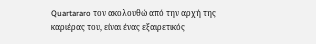Quartararo τον ακολουθώ από την αρχή της καριέρας του, είναι ένας εξαιρετικός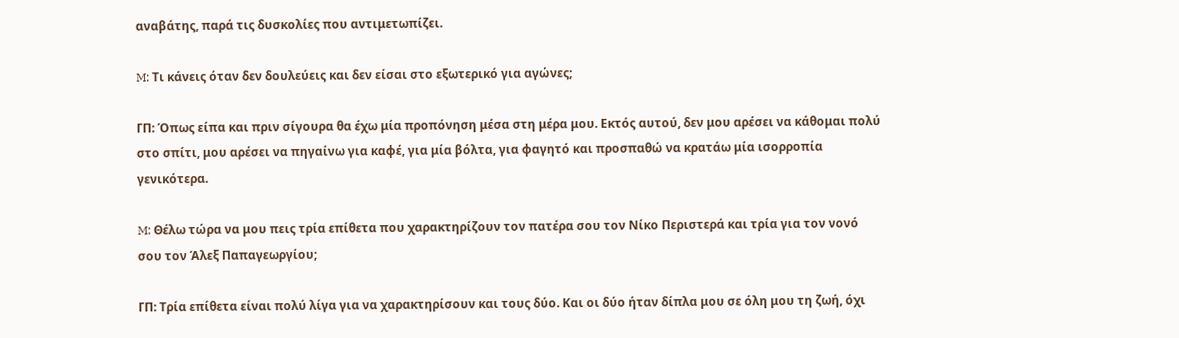αναβάτης, παρά τις δυσκολίες που αντιμετωπίζει.

M: Τι κάνεις όταν δεν δουλεύεις και δεν είσαι στο εξωτερικό για αγώνες;

ΓΠ: Όπως είπα και πριν σίγουρα θα έχω μία προπόνηση μέσα στη μέρα μου. Εκτός αυτού, δεν μου αρέσει να κάθομαι πολύ στο σπίτι, μου αρέσει να πηγαίνω για καφέ, για μία βόλτα, για φαγητό και προσπαθώ να κρατάω μία ισορροπία γενικότερα.

M: Θέλω τώρα να μου πεις τρία επίθετα που χαρακτηρίζουν τον πατέρα σου τον Νίκο Περιστερά και τρία για τον νονό σου τον Άλεξ Παπαγεωργίου;

ΓΠ: Τρία επίθετα είναι πολύ λίγα για να χαρακτηρίσουν και τους δύο. Και οι δύο ήταν δίπλα μου σε όλη μου τη ζωή, όχι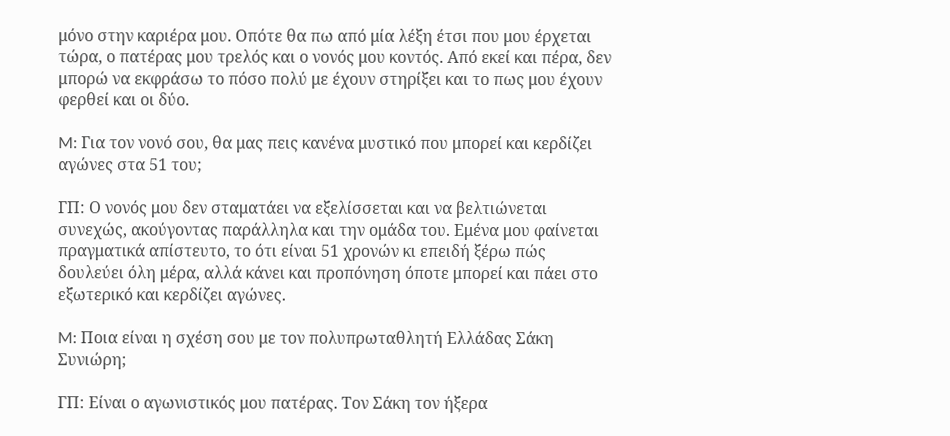μόνο στην καριέρα μου. Οπότε θα πω από μία λέξη έτσι που μου έρχεται τώρα, ο πατέρας μου τρελός και ο νονός μου κοντός. Από εκεί και πέρα, δεν μπορώ να εκφράσω το πόσο πολύ με έχουν στηρίξει και το πως μου έχουν φερθεί και οι δύο.

M: Για τον νονό σου, θα μας πεις κανένα μυστικό που μπορεί και κερδίζει αγώνες στα 51 του;

ΓΠ: Ο νονός μου δεν σταματάει να εξελίσσεται και να βελτιώνεται συνεχώς, ακούγοντας παράλληλα και την ομάδα του. Εμένα μου φαίνεται πραγματικά απίστευτο, το ότι είναι 51 χρονών κι επειδή ξέρω πώς δουλεύει όλη μέρα, αλλά κάνει και προπόνηση όποτε μπορεί και πάει στο εξωτερικό και κερδίζει αγώνες.

M: Ποια είναι η σχέση σου με τον πολυπρωταθλητή Ελλάδας Σάκη Συνιώρη;

ΓΠ: Είναι ο αγωνιστικός μου πατέρας. Τον Σάκη τον ήξερα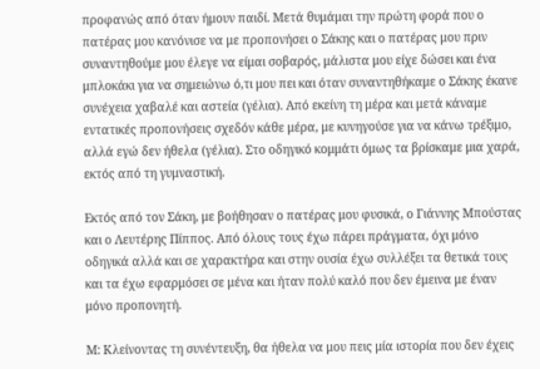προφανώς από όταν ήμουν παιδί. Μετά θυμάμαι την πρώτη φορά που ο πατέρας μου κανόνισε να με προπονήσει ο Σάκης και ο πατέρας μου πριν συναντηθούμε μου έλεγε να είμαι σοβαρός, μάλιστα μου είχε δώσει και ένα μπλοκάκι για να σημειώνω ό,τι μου πει και όταν συναντηθήκαμε ο Σάκης έκανε συνέχεια χαβαλέ και αστεία (γέλια). Από εκείνη τη μέρα και μετά κάναμε εντατικές προπονήσεις σχεδόν κάθε μέρα, με κυνηγούσε για να κάνω τρέξιμο, αλλά εγώ δεν ήθελα (γέλια). Στο οδηγικό κομμάτι όμως τα βρίσκαμε μια χαρά, εκτός από τη γυμναστική.

Εκτός από τον Σάκη, με βοήθησαν ο πατέρας μου φυσικά, ο Γιάννης Μπούστας και ο Λευτέρης Πίππος. Από όλους τους έχω πάρει πράγματα, όχι μόνο οδηγικά αλλά και σε χαρακτήρα και στην ουσία έχω συλλέξει τα θετικά τους και τα έχω εφαρμόσει σε μένα και ήταν πολύ καλό που δεν έμεινα με έναν μόνο προπονητή.

M: Κλείνοντας τη συνέντευξη, θα ήθελα να μου πεις μία ιστορία που δεν έχεις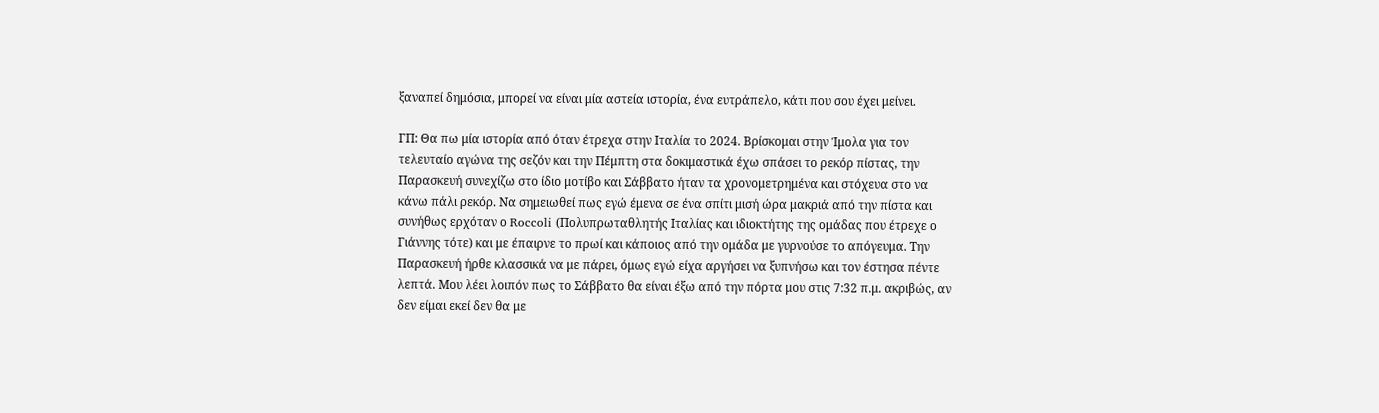ξαναπεί δημόσια, μπορεί να είναι μία αστεία ιστορία, ένα ευτράπελο, κάτι που σου έχει μείνει.

ΓΠ: Θα πω μία ιστορία από όταν έτρεχα στην Ιταλία το 2024. Βρίσκομαι στην Ίμολα για τον τελευταίο αγώνα της σεζόν και την Πέμπτη στα δοκιμαστικά έχω σπάσει το ρεκόρ πίστας, την Παρασκευή συνεχίζω στο ίδιο μοτίβο και Σάββατο ήταν τα χρονομετρημένα και στόχευα στο να κάνω πάλι ρεκόρ. Να σημειωθεί πως εγώ έμενα σε ένα σπίτι μισή ώρα μακριά από την πίστα και συνήθως ερχόταν ο Roccoli (Πολυπρωταθλητής Ιταλίας και ιδιοκτήτης της ομάδας που έτρεχε ο Γιάννης τότε) και με έπαιρνε το πρωί και κάποιος από την ομάδα με γυρνούσε το απόγευμα. Την Παρασκευή ήρθε κλασσικά να με πάρει, όμως εγώ είχα αργήσει να ξυπνήσω και τον έστησα πέντε λεπτά. Μου λέει λοιπόν πως το Σάββατο θα είναι έξω από την πόρτα μου στις 7:32 π.μ. ακριβώς, αν δεν είμαι εκεί δεν θα με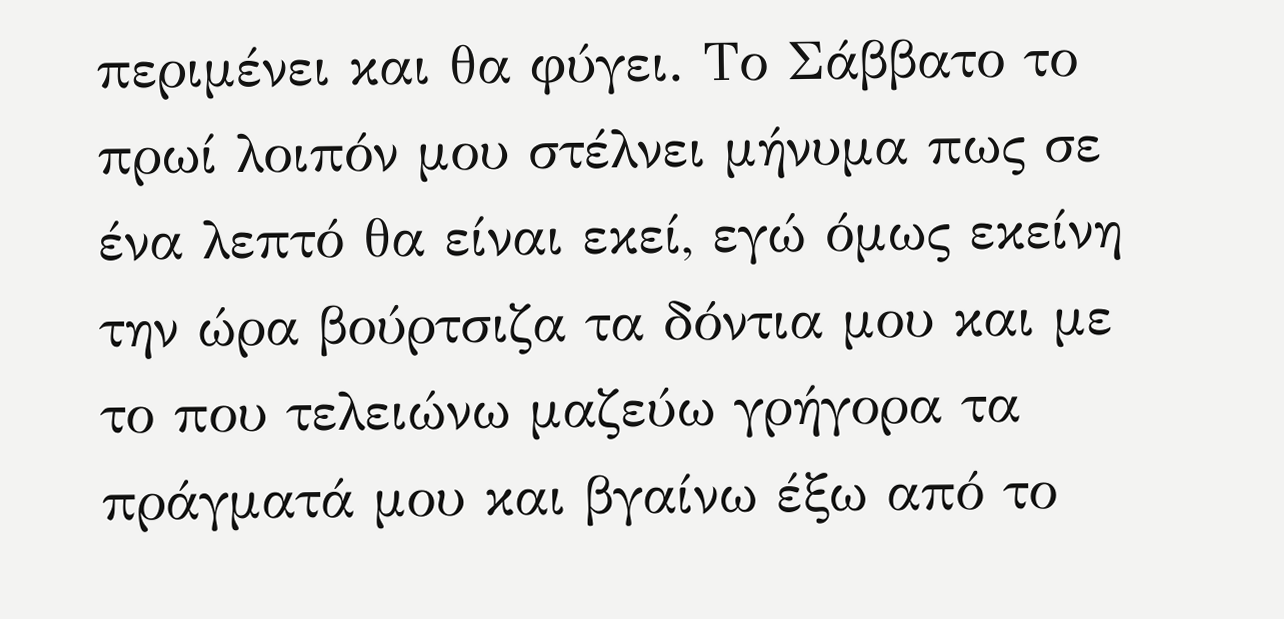περιμένει και θα φύγει. Το Σάββατο το πρωί λοιπόν μου στέλνει μήνυμα πως σε ένα λεπτό θα είναι εκεί, εγώ όμως εκείνη την ώρα βούρτσιζα τα δόντια μου και με το που τελειώνω μαζεύω γρήγορα τα πράγματά μου και βγαίνω έξω από το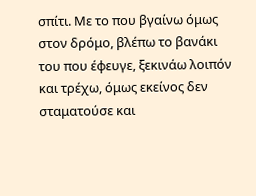σπίτι. Με το που βγαίνω όμως στον δρόμο, βλέπω το βανάκι του που έφευγε, ξεκινάω λοιπόν και τρέχω, όμως εκείνος δεν σταματούσε και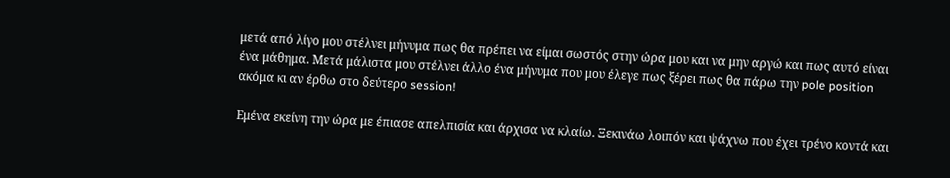μετά από λίγο μου στέλνει μήνυμα πως θα πρέπει να είμαι σωστός στην ώρα μου και να μην αργώ και πως αυτό είναι ένα μάθημα. Μετά μάλιστα μου στέλνει άλλο ένα μήνυμα που μου έλεγε πως ξέρει πως θα πάρω την pole position ακόμα κι αν έρθω στο δεύτερο session!

Εμένα εκείνη την ώρα με έπιασε απελπισία και άρχισα να κλαίω. Ξεκινάω λοιπόν και ψάχνω που έχει τρένο κοντά και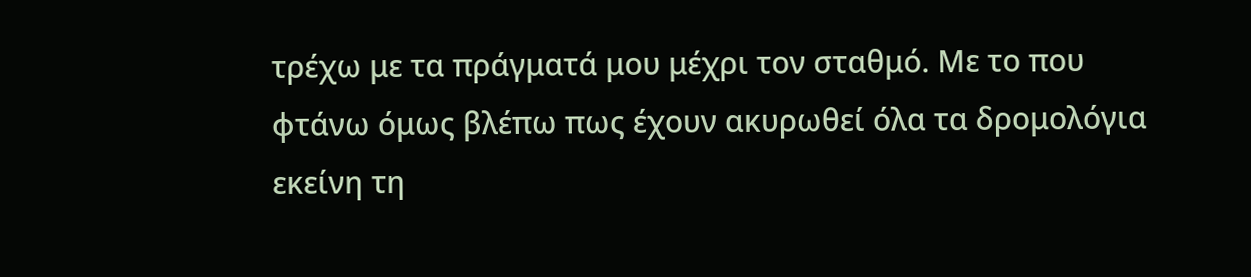τρέχω με τα πράγματά μου μέχρι τον σταθμό. Με το που φτάνω όμως βλέπω πως έχουν ακυρωθεί όλα τα δρομολόγια εκείνη τη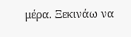μέρα. Ξεκινάω να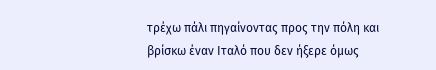τρέχω πάλι πηγαίνοντας προς την πόλη και βρίσκω έναν Ιταλό που δεν ήξερε όμως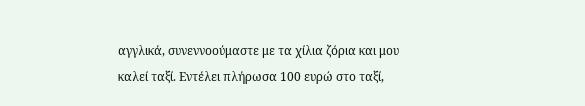αγγλικά, συνεννοούμαστε με τα χίλια ζόρια και μου καλεί ταξί. Εντέλει πλήρωσα 100 ευρώ στο ταξί,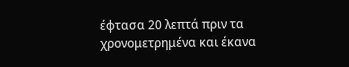έφτασα 20 λεπτά πριν τα χρονομετρημένα και έκανα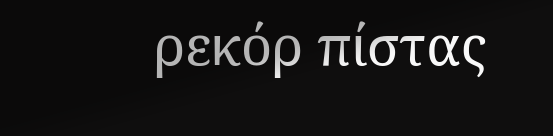ρεκόρ πίστας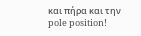και πήρα και την pole position!